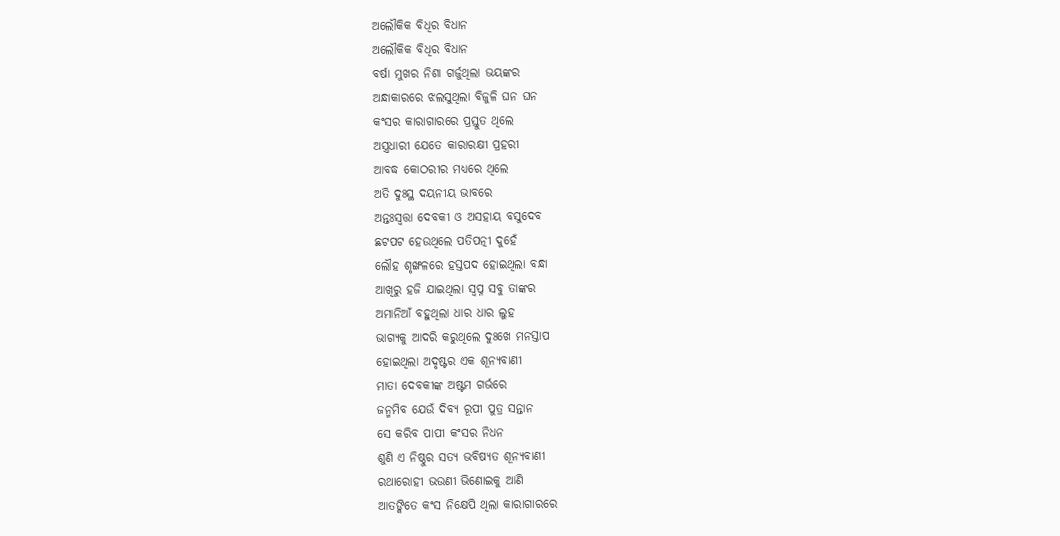ଅଲୌକିକ ବିଧିର ବିଧାନ
ଅଲୌକିକ ବିଧିର ବିଧାନ
ବର୍ଷା ମୁଖର ନିଶା ଗର୍ଜୁଥିଲା ଭୟଙ୍କର
ଅନ୍ଧାକାରରେ ଝଲସୁଥିଲା ବିଜୁଳି ଘନ ଘନ
କଂସର କାରାଗାରରେ ପ୍ରସ୍ତୁତ ଥିଲେ
ଅସ୍ତ୍ରଧାରୀ ଯେତେ କାରାରକ୍ଷୀ ପ୍ରହରୀ
ଆବଦ୍ଧ କୋଠରୀର ମଧ୍ୟରେ ଥିଲେ
ଅତି ଦୁଃସ୍ଥ ଦୟନୀୟ ଭାବରେ
ଅନ୍ତଃସ୍ଵତ୍ତା ଦେବକୀ ଓ ଅସହାୟ ବସୁଦେବ
ଛଟପଟ ହେଉଥିଲେ ପତିପତ୍ନୀ ଦୁହେଁ
ଲୌହ ଶୃଙ୍ଖଳରେ ହସ୍ତପଦ ହୋଇଥିଲା ବନ୍ଧା
ଆଖିରୁ ହଜି ଯାଇଥିଲା ସ୍ବପ୍ନ ସବୁ ତାଙ୍କର
ଅମାନିଆଁ ବହୁଥିଲା ଧାର ଧାର ଲୁହ
ଭାଗ୍ୟକୁ ଆଦରି କରୁଥିଲେ ଦୁଃଖେ ମନସ୍ତାପ
ହୋଇଥିଲା ଅଦୃଷ୍ଟର ଏକ ଶୂନ୍ୟବାଣୀ
ମାତା ଦେବକୀଙ୍କ ଅଷ୍ଟମ ଗର୍ଭରେ
ଜନ୍ମମିବ ଯେଉଁ ଦିବ୍ୟ ରୂପୀ ପୁତ୍ର ସନ୍ତାନ
ସେ କରିବ ପାପୀ କଂସର ନିଧନ
ଶୁଣି ଏ ନିଷ୍ଠୁର ସତ୍ୟ ଭବିଷ୍ୟତ ଶୂନ୍ୟବାଣୀ
ରଥାରୋହୀ ଭଉଣୀ ଭିଣୋଇକୁ ଆଣି
ଆତଙ୍କିତେ କଂସ ନିକ୍ଷେପି ଥିଲା କାରାଗାରରେ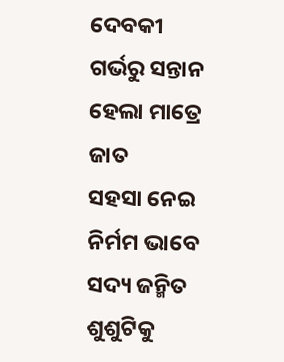ଦେବକୀ ଗର୍ଭରୁ ସନ୍ତାନ ହେଲା ମାତ୍ରେ ଜାତ
ସହସା ନେଇ ନିର୍ମମ ଭାବେ ସଦ୍ୟ ଜନ୍ମିତ ଶୁଶୁଟିକୁ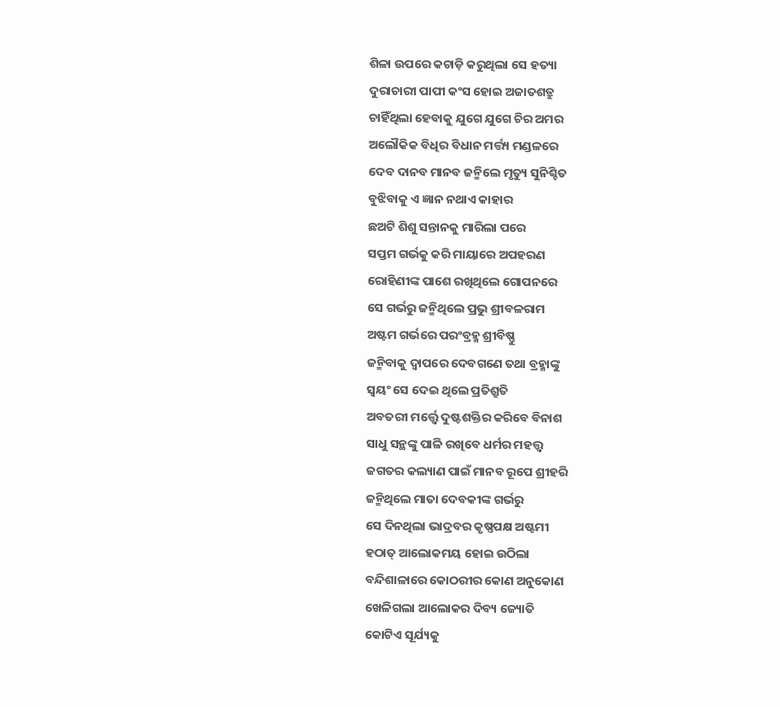ଶିଳା ଉପରେ କଚାଡ଼ି କରୁଥିଲା ସେ ହତ୍ୟା
ଦୁରାଚାରୀ ପାପୀ କଂସ ହୋଇ ଅଜାତଶତ୍ରୁ
ଚାହିଁଥିଲା ହେବାକୁ ଯୁଗେ ଯୁଗେ ଚିର ଅମର
ଅଲୌକିକ ବିଧିର ବିଧାନ ମର୍ତ୍ତ୍ୟ ମଣ୍ଡଳରେ
ଦେବ ଦାନବ ମାନବ ଜନ୍ମିଲେ ମୃତ୍ୟୁ ସୁନିଶ୍ଚିତ
ବୁଝିବାକୁ ଏ ଜ୍ଞାନ ନଥାଏ କାହାର
ଛଅଟି ଶିଶୁ ସନ୍ତାନକୁ ମାରିଲା ପରେ
ସପ୍ତମ ଗର୍ଭକୁ କରି ମାୟାରେ ଅପହରଣ
ରୋହିଣୀଙ୍କ ପାଶେ ରଖିଥିଲେ ଗୋପନରେ
ସେ ଗର୍ଭରୁ ଜନ୍ମିଥିଲେ ପ୍ରଭୁ ଶ୍ରୀବଳରାମ
ଅଷ୍ଟମ ଗର୍ଭରେ ପରଂବ୍ରହ୍ମ ଶ୍ରୀବିଷ୍ଣୁ
ଜନ୍ମିବାକୁ ଦ୍ବାପରେ ଦେବଗଣେ ତଥା ବ୍ରହ୍ମାଙ୍କୁ
ସ୍ଵୟଂ ସେ ଦେଇ ଥିଲେ ପ୍ରତିଶ୍ରୁତି
ଅବତରୀ ମର୍ତ୍ତ୍ବେ ଦୁଷ୍ଟଶକ୍ତିର କରିବେ ବିନାଶ
ସାଧୁ ସନ୍ଥଙ୍କୁ ପାଳି ରଖିବେ ଧର୍ମର ମହତ୍ତ୍ଵ
ଜଗତର କଲ୍ୟାଣ ପାଇଁ ମାନବ ରୂପେ ଶ୍ରୀହରି
ଜନ୍ମିଥିଲେ ମାତା ଦେବକୀଙ୍କ ଗର୍ଭରୁ
ସେ ଦିନଥିଲା ଭାଦ୍ରବର କୃଷ୍ଣପକ୍ଷ ଅଷ୍ଟମୀ
ହଠାତ୍ ଆଲୋକମୟ ହୋଇ ଉଠିଲା
ବନ୍ଦିଶାଳାରେ କୋଠରୀର କୋଣ ଅନୁକୋଣ
ଖେଳିଗଲା ଆଲୋକର ଦିବ୍ୟ ଜ୍ୟୋତି
କୋଟିଏ ସୂର୍ଯ୍ୟକୁ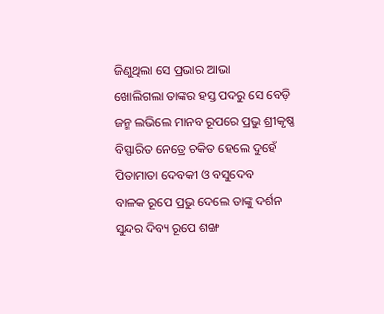ଜିଣୁଥିଲା ସେ ପ୍ରଭାର ଆଭା
ଖୋଲିଗଲା ତାଙ୍କର ହସ୍ତ ପଦରୁ ସେ ବେଡ଼ି
ଜନ୍ମ ଲଭିଲେ ମାନବ ରୂପରେ ପ୍ରଭୁ ଶ୍ରୀକୃଷ୍ଣ
ବିସ୍ଫାରିତ ନେତ୍ରେ ଚକିତ ହେଲେ ଦୁହେଁ
ପିତାମାତା ଦେବକୀ ଓ ବସୁଦେବ
ବାଳକ ରୂପେ ପ୍ରଭୁ ଦେଲେ ତାଙ୍କୁ ଦର୍ଶନ
ସୁନ୍ଦର ଦିବ୍ୟ ରୂପେ ଶଙ୍ଖ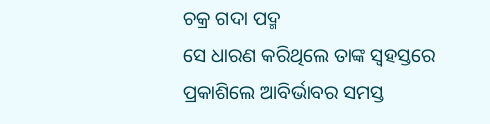ଚକ୍ର ଗଦା ପଦ୍ମ
ସେ ଧାରଣ କରିଥିଲେ ତାଙ୍କ ସ୍ଵହସ୍ତରେ
ପ୍ରକାଶିଲେ ଆବିର୍ଭାବର ସମସ୍ତ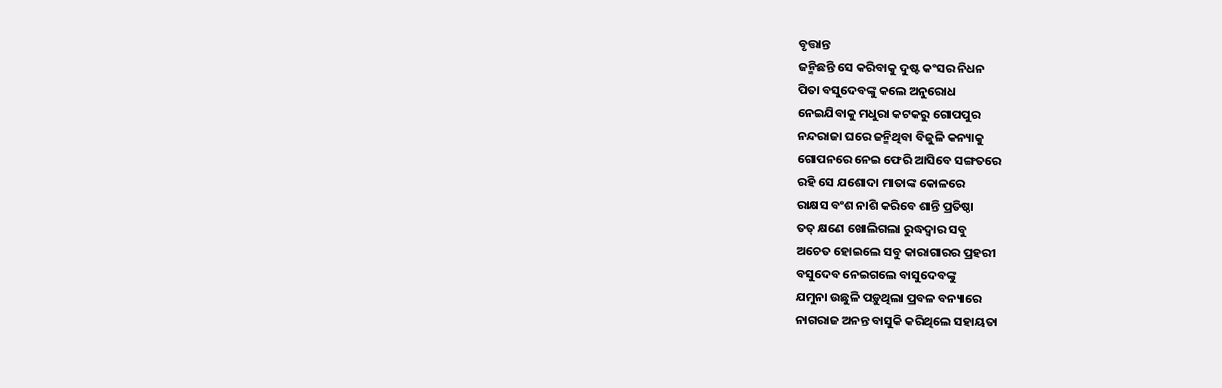ବୃତ୍ତାନ୍ତ
ଜନ୍ମିଛନ୍ତି ସେ କରିବାକୁ ଦୁଷ୍ଟ କଂସର ନିଧନ
ପିତା ବସୁଦେବଙ୍କୁ କଲେ ଅନୁରୋଧ
ନେଇଯିବାକୁ ମଧୁରା କଟକରୁ ଗୋପପୁର
ନନ୍ଦରାଜା ଘରେ ଜନ୍ମିଥିବା ବିଜୁଳି କନ୍ୟାକୁ
ଗୋପନରେ ନେଇ ଫେରି ଆସିବେ ସଙ୍ଗତରେ
ରହି ସେ ଯଶୋଦା ମାତାଙ୍କ କୋଳରେ
ରାକ୍ଷସ ବଂଶ ନାଶି କରିବେ ଶାନ୍ତି ପ୍ରତିଷ୍ଠା
ତତ୍ କ୍ଷଣେ ଖୋଲିଗଲା ରୁଦ୍ଧଦ୍ଵାର ସବୁ
ଅଚେତ ହୋଇଲେ ସବୁ କାରାଗାରର ପ୍ରହରୀ
ବସୁଦେବ ନେଇଗଲେ ବାସୁଦେବଙ୍କୁ
ଯମୁନା ଉଛୁଳି ପଡ଼ୁଥିଲା ପ୍ରବଳ ବନ୍ୟାରେ
ନାଗରାଜ ଅନନ୍ତ ବାସୁକି କରିଥିଲେ ସହାୟତା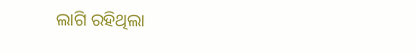ଲାଗି ରହିଥିଲା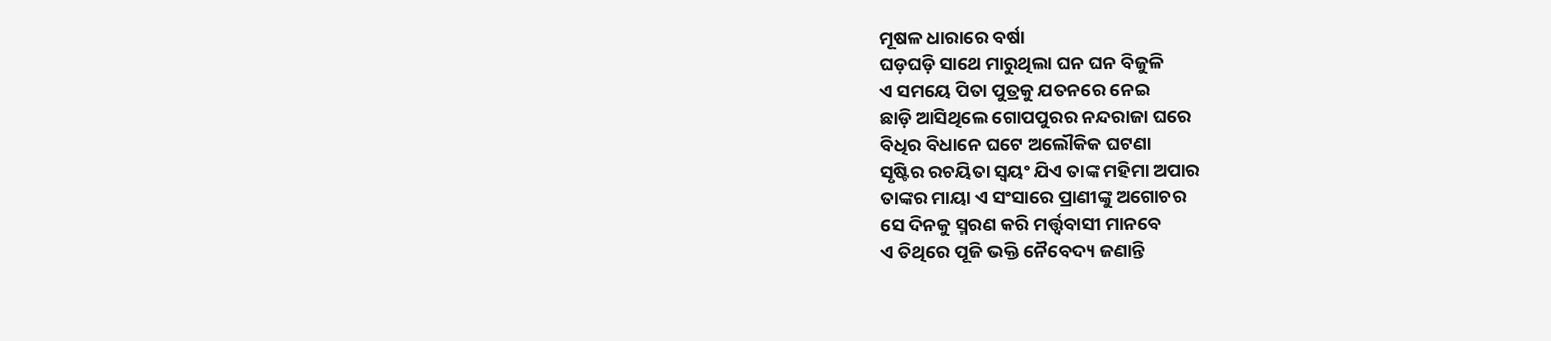ମୂଷଳ ଧାରାରେ ବର୍ଷା
ଘଡ଼ଘଡ଼ି ସାଥେ ମାରୁଥିଲା ଘନ ଘନ ବିଜୁଳି
ଏ ସମୟେ ପିତା ପୁତ୍ରକୁ ଯତନରେ ନେଇ
ଛାଡ଼ି ଆସିଥିଲେ ଗୋପପୁରର ନନ୍ଦରାଜା ଘରେ
ବିଧିର ବିଧାନେ ଘଟେ ଅଲୌକିକ ଘଟଣା
ସୃଷ୍ଟିର ରଚୟିତା ସ୍ଵୟଂ ଯିଏ ତାଙ୍କ ମହିମା ଅପାର
ତାଙ୍କର ମାୟା ଏ ସଂସାରେ ପ୍ରାଣୀଙ୍କୁ ଅଗୋଚର
ସେ ଦିନକୁ ସ୍ମରଣ କରି ମର୍ତ୍ତ୍ଵବାସୀ ମାନବେ
ଏ ତିଥିରେ ପୂଜି ଭକ୍ତି ନୈବେଦ୍ୟ ଜଣାନ୍ତି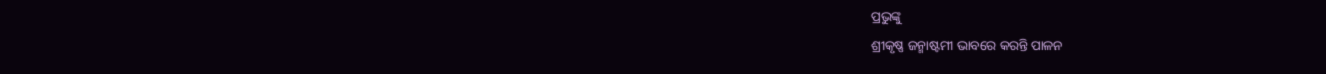ପ୍ରଭୁଙ୍କୁ
ଶ୍ରୀକୃଷ୍ଣ ଜନ୍ମାଷ୍ଟମୀ ଭାବରେ କରନ୍ତି ପାଳନ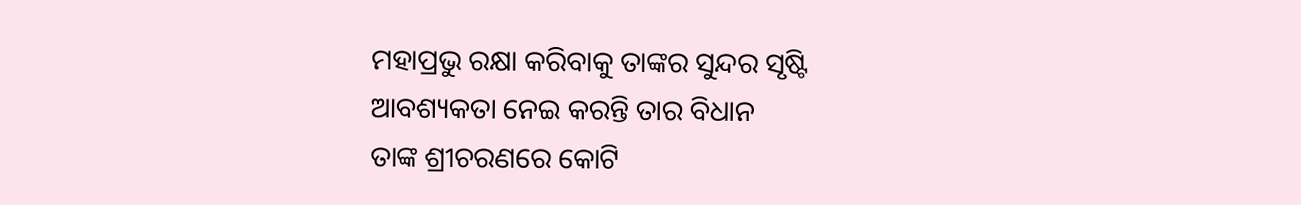ମହାପ୍ରଭୁ ରକ୍ଷା କରିବାକୁ ତାଙ୍କର ସୁନ୍ଦର ସୃଷ୍ଟି
ଆବଶ୍ୟକତା ନେଇ କରନ୍ତି ତାର ବିଧାନ
ତାଙ୍କ ଶ୍ରୀଚରଣରେ କୋଟି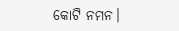କୋଟି ନମନ।